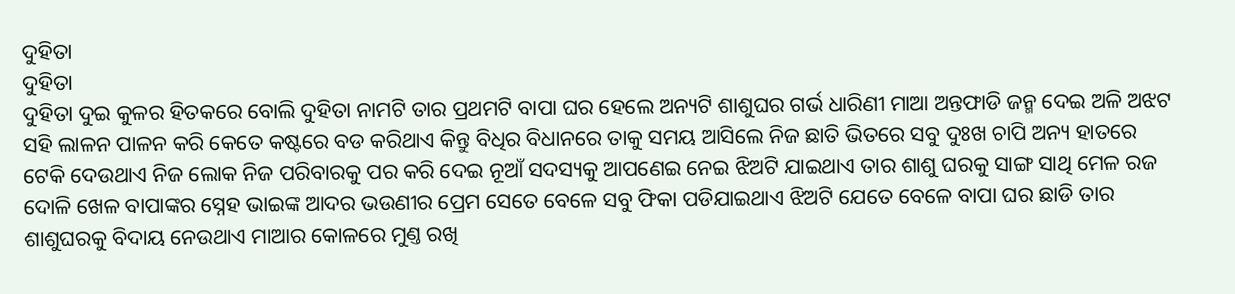ଦୁହିତା
ଦୁହିତା
ଦୁହିତା ଦୁଇ କୁଳର ହିତକରେ ବୋଲି ଦୁହିତା ନାମଟି ତାର ପ୍ରଥମଟି ବାପା ଘର ହେଲେ ଅନ୍ୟଟି ଶାଶୁଘର ଗର୍ଭ ଧାରିଣୀ ମାଆ ଅନ୍ତଫାଡି ଜନ୍ମ ଦେଇ ଅଳି ଅଝଟ ସହି ଲାଳନ ପାଳନ କରି କେତେ କଷ୍ଟରେ ବଡ କରିଥାଏ କିନ୍ତୁ ବିଧିର ବିଧାନରେ ତାକୁ ସମୟ ଆସିଲେ ନିଜ ଛାତି ଭିତରେ ସବୁ ଦୁଃଖ ଚାପି ଅନ୍ୟ ହାତରେ ଟେକି ଦେଉଥାଏ ନିଜ ଲୋକ ନିଜ ପରିବାରକୁ ପର କରି ଦେଇ ନୂଆଁ ସଦସ୍ୟକୁ ଆପଣେଇ ନେଇ ଝିଅଟି ଯାଇଥାଏ ତାର ଶାଶୁ ଘରକୁ ସାଙ୍ଗ ସାଥି ମେଳ ରଜ ଦୋଳି ଖେଳ ବାପାଙ୍କର ସ୍ନେହ ଭାଇଙ୍କ ଆଦର ଭଉଣୀର ପ୍ରେମ ସେତେ ବେଳେ ସବୁ ଫିକା ପଡିଯାଇଥାଏ ଝିଅଟି ଯେତେ ବେଳେ ବାପା ଘର ଛାଡି ତାର ଶାଶୁଘରକୁ ବିଦାୟ ନେଉଥାଏ ମାଆର କୋଳରେ ମୁଣ୍ତ ରଖି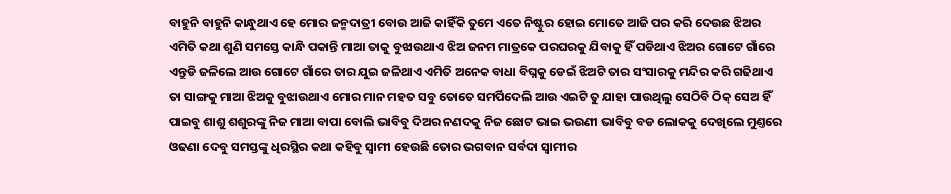ବାହୁନି ବାହୁନି କାନ୍ଧୁଥାଏ ହେ ମୋର ଜନ୍ମଦାତ୍ରୀ ବୋଉ ଆଜି କାହିଁକି ତୁମେ ଏତେ ନିଷ୍ଟୁର ହୋଇ ମୋତେ ଆଜି ପର କରି ଦେଉଛ ଝିଅର ଏମିତି କଥା ଶୁଣି ସମସ୍ତେ କାନ୍ଧି ପକାନ୍ତି ମାଆ ତାକୁ ବୁଝାଉଥାଏ ଝିଅ ଜନମ ମାତ୍ରକେ ପରଘରକୁ ଯିବାକୁ ହିଁ ପଡିଥାଏ ଝିଅର ଗୋଟେ ଗାଁରେ ଏନ୍ତୁଡି ଜଳିଲେ ଆଉ ଗୋଟେ ଗାଁରେ ତାର ଯୁଇ ଜଳିଥାଏ ଏମିତି ଅନେକ ବାଧା ବିଘ୍ନକୁ ଡେଇଁ ଝିଅଟି ତାର ସଂସାରକୁ ମନ୍ଦିର କରି ଗଢିଥାଏ ତା ସାଙ୍ଗକୁ ମାଆ ଝିଅକୁ ବୁଝାଉଥାଏ ମୋର ମାନ ମହତ ସବୁ ତୋତେ ସମର୍ପିଦେଲି ଆଉ ଏଇଟି ତୁ ଯାହା ପାଉଥିଲୁ ସେଠିବି ଠିକ୍ ସେଅ ହିଁ ପାଇବୁ ଶାଶୁ ଶଶୁରଙ୍କୁ ନିଜ ମାଆ ବାପା ବୋଲି ଭାବିବୁ ଦିଅର ନଣଦକୁ ନିଜ ଛୋଟ ଭାଇ ଭଉଣୀ ଭାବିବୁ ବଡ ଲୋକକୁ ଦେଖିଲେ ମୁଣ୍ତରେ ଓଢଣା ଦେବୁ ସମସ୍ତଙ୍କୁ ଧିରସ୍ଥିର କଥା କହିବୁ ସ୍ବାମୀ ହେଉଛି ତୋର ଭଗବାନ ସର୍ବଦା ସ୍ବାମୀର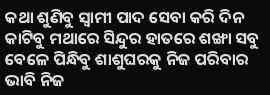କଥା ଶୁଣିବୁ ସ୍ବାମୀ ପାଦ ସେବା କରି ଦିନ କାଟିବୁ ମଥାରେ ସିନ୍ଦୁର ହାତରେ ଶଙ୍ଖା ସବୁ ବେଳେ ପିନ୍ଧିବୁ ଶାଶୁଘରକୁ ନିଜ ପରିବାର ଭାବି ନିଜ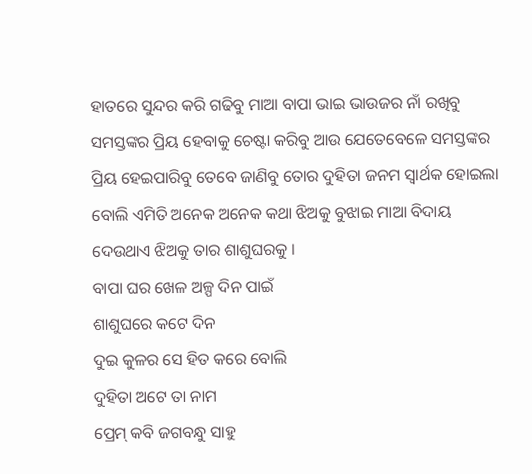ହାତରେ ସୁନ୍ଦର କରି ଗଢିବୁ ମାଆ ବାପା ଭାଇ ଭାଉଜର ନାଁ ରଖିବୁ ସମସ୍ତଙ୍କର ପ୍ରିୟ ହେବାକୁ ଚେଷ୍ଟା କରିବୁ ଆଉ ଯେତେବେଳେ ସମସ୍ତଙ୍କର ପ୍ରିୟ ହେଇପାରିବୁ ତେବେ ଜାଣିବୁ ତୋର ଦୁହିତା ଜନମ ସ୍ବାର୍ଥକ ହୋଇଲା ବୋଲି ଏମିତି ଅନେକ ଅନେକ କଥା ଝିଅକୁ ବୁଝାଇ ମାଆ ବିଦାୟ ଦେଉଥାଏ ଝିଅକୁ ତାର ଶାଶୁଘରକୁ ।
ବାପା ଘର ଖେଳ ଅଳ୍ପ ଦିନ ପାଇଁ
ଶାଶୁଘରେ କଟେ ଦିନ
ଦୁଇ କୁଳର ସେ ହିତ କରେ ବୋଲି
ଦୁହିତା ଅଟେ ତା ନାମ
ପ୍ରେମ୍ କବି ଜଗବନ୍ଧୁ ସାହୁ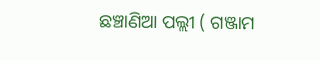ଛଞ୍ଚାଣିଆ ପଲ୍ଲୀ ( ଗଞ୍ଜାମ